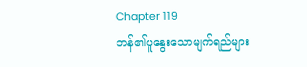Chapter 119
ဘန်၏ပူနွေးသောမျက်ရည်များ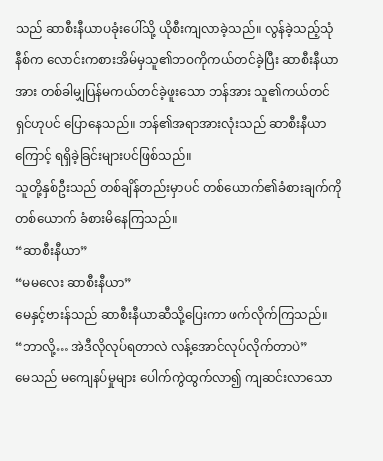သည် ဆာစီးနီယာပခုံးပေါ်သို့ ယိုစီးကျလာခဲ့သည်။ လွန်ခဲ့သည့်သုံနီစ်က လောင်းကစားအိမ်မှသူ၏ဘဝကိုကယ်တင်ခဲ့ပြီး ဆာစီးနီယာအား တစ်ခါမျှပြန်မကယ်တင်ခဲ့ဖူးသော ဘန်အား သူ၏ကယ်တင်ရှင်ဟုပင် ပြောနေသည်။ ဘန်၏အရာအားလုံးသည် ဆာစီးနီယာကြောင့် ရရှိခဲ့ခြင်းများပင်ဖြစ်သည်။
သူတို့နှစ်ဦးသည် တစ်ချိန်တည်းမှာပင် တစ်ယောက်၏ခံစားချက်ကိုတစ်ယောက် ခံစားမိနေကြသည်။
“ဆာစီးနီယာ”
“မမလေး ဆာစီးနီယာ”
မေနှင့်ဗားန်သည် ဆာစီးနီယာဆီသို့ပြေးကာ ဖက်လိုက်ကြသည်။
“ဘာလို့… အဲဒီလိုလုပ်ရတာလဲ လန့်အောင်လုပ်လိုက်တာပဲ”
မေသည် မကျေနပ်မှုများ ပေါက်ကွဲထွက်လာ၍ ကျဆင်းလာသော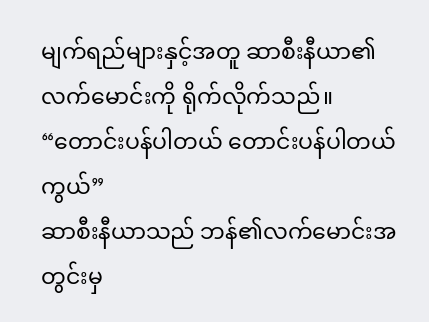မျက်ရည်များနှင့်အတူ ဆာစီးနီယာ၏လက်မောင်းကို ရိုက်လိုက်သည်။
“တောင်းပန်ပါတယ် တောင်းပန်ပါတယ်ကွယ်”
ဆာစီးနီယာသည် ဘန်၏လက်မောင်းအတွင်းမှ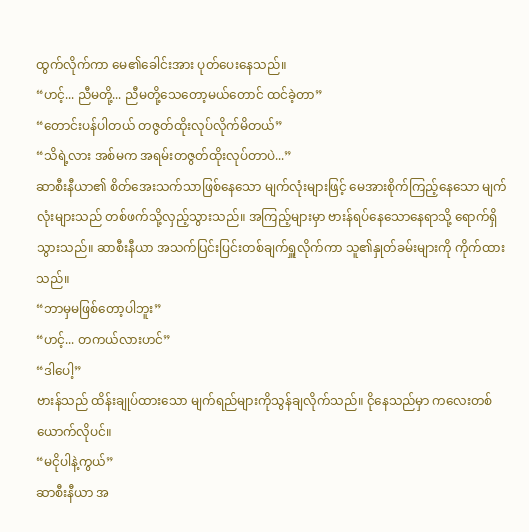ထွက်လိုက်ကာ မေ၏ခေါင်းအား ပုတ်ပေးနေသည်။
“ဟင့်... ညီမတို့... ညီမတို့သေတော့မယ်တောင် ထင်ခဲ့တာ”
“တောင်းပန်ပါတယ် တဇွတ်ထိုးလုပ်လိုက်မိတယ်”
“သိရဲ့လား အစ်မက အရမ်းတဇွတ်ထိုးလုပ်တာပဲ...”
ဆာစီးနီယာ၏ စိတ်အေးသက်သာဖြစ်နေသော မျက်လုံးများဖြင့် မေအားစိုက်ကြည့်နေသော မျက်လုံးများသည် တစ်ဖက်သို့လှည့်သွားသည်။ အကြည့်များမှာ ဗားန်ရပ်နေသောနေရာသို့ ရောက်ရှိသွားသည်။ ဆာစီးနီယာ အသက်ပြင်းပြင်းတစ်ချက်ရှူလိုက်ကာ သူ၏နှုတ်ခမ်းများကို ကိုက်ထားသည်။
“ဘာမှမဖြစ်တော့ပါဘူး”
“ဟင့်... တကယ်လားဟင်”
“ဒါပေါ့”
ဗားန်သည် ထိန်းချုပ်ထားသော မျက်ရည်များကိုသွန်ချလိုက်သည်။ ငိုနေသည်မှာ ကလေးတစ်ယောက်လိုပင်။
“မငိုပါနဲ့ကွယ်”
ဆာစီးနီယာ အ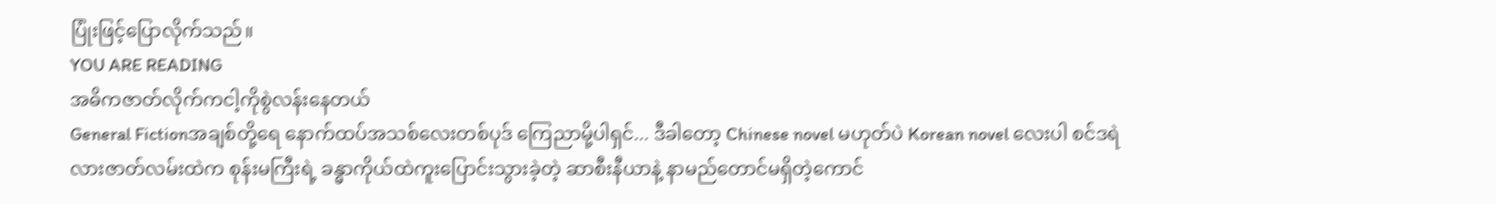ပြုံးဖြင့်ပြောလိုက်သည်။
YOU ARE READING
အဓိကဇာတ်လိုက်ကငါ့ကိုစွဲလန်းနေတယ်
General Fictionအချစ်တို့ရေ နောက်ထပ်အသစ်လေးတစ်ပုဒ် ကြေညာမို့ပါရှင်... ဒီခါတော့ Chinese novel မဟုတ်ပဲ Korean novel လေးပါ စင်ဒရဲလားဇာတ်လမ်းထဲက စုန်းမကြီးရဲ့ ခန္ဓာကိုယ်ထဲကူးပြောင်းသွားခဲ့တဲ့ ဆာစီးနီယာနဲ့ နာမည်တောင်မရှိတဲ့ကောင်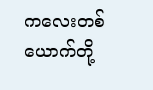ကလေးတစ်ယောက်တို့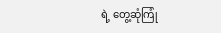ရဲ့ တွေ့ဆုံကြုံ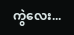ကွဲလေး...